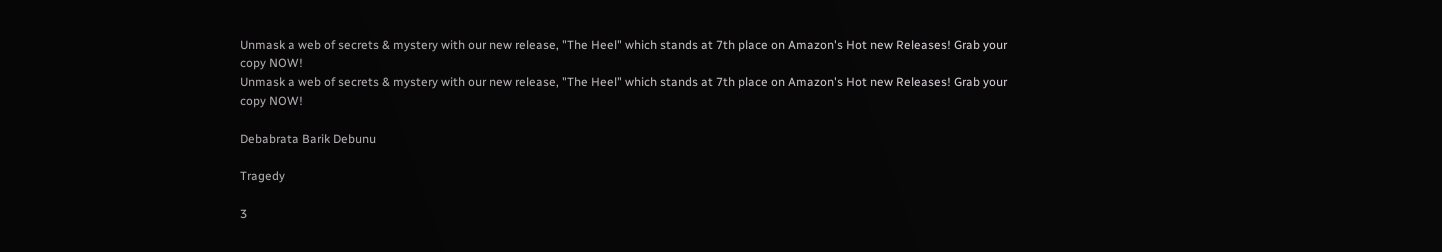Unmask a web of secrets & mystery with our new release, "The Heel" which stands at 7th place on Amazon's Hot new Releases! Grab your copy NOW!
Unmask a web of secrets & mystery with our new release, "The Heel" which stands at 7th place on Amazon's Hot new Releases! Grab your copy NOW!

Debabrata Barik Debunu

Tragedy

3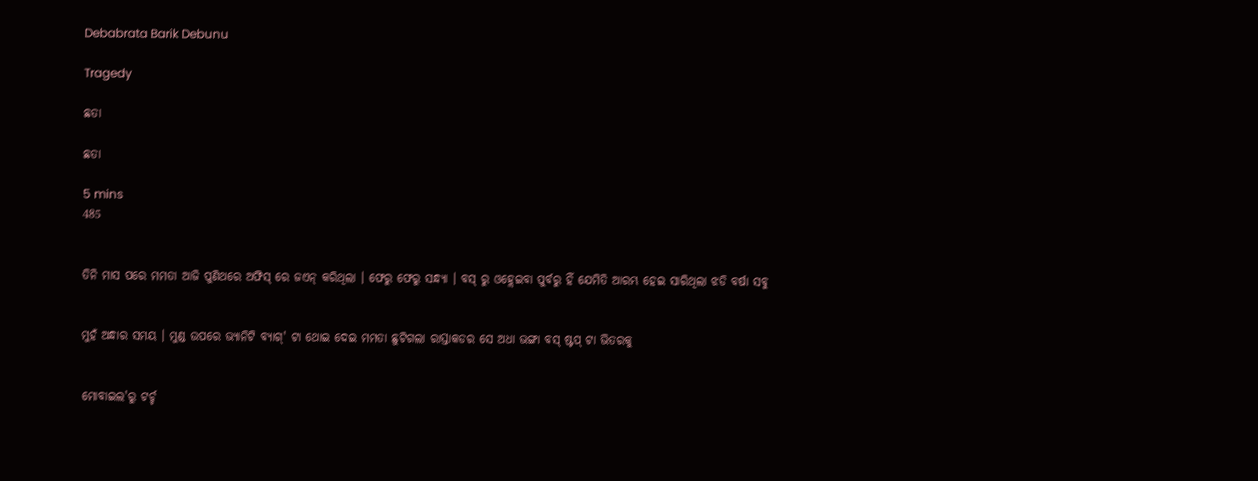Debabrata Barik Debunu

Tragedy

ଛତା

ଛତା

5 mins
485


ତିନି ମାସ ପରେ ମମତା ଆଜି ପୁଣିଥରେ ଅଫିସ୍ ରେ ଜଏନ୍ କରିଥିଲା । ଫେରୁ ଫେରୁ ସନ୍ଧ୍ୟା । ବସ୍ ରୁ ଓହ୍ଲେଇବା ପୁର୍ବରୁ ହିଁ ଯେମିତି ଆରମ୍ଭ ହେଇ ସାରିଥିଲା ଝଡି ବର୍ଷା ସବୁ


ମୁହଁ ଅନ୍ଧାର ସମୟ । ମୁଣ୍ଡ ଉପରେ ଭ୍ୟାନିଟି ବ୍ୟାଗ୍' ଟା ଥୋଇ ଦେଇ ମମତା ଛୁଟିଗଲା ରାସ୍ତାକଡର ସେ ଅଧା ଭଙ୍ଗା ବସ୍ ଷ୍ଟପ୍ ଟା ଭିତରକୁ


ମୋବାଇଲ'ରୁ ଟର୍ଚ୍ଚ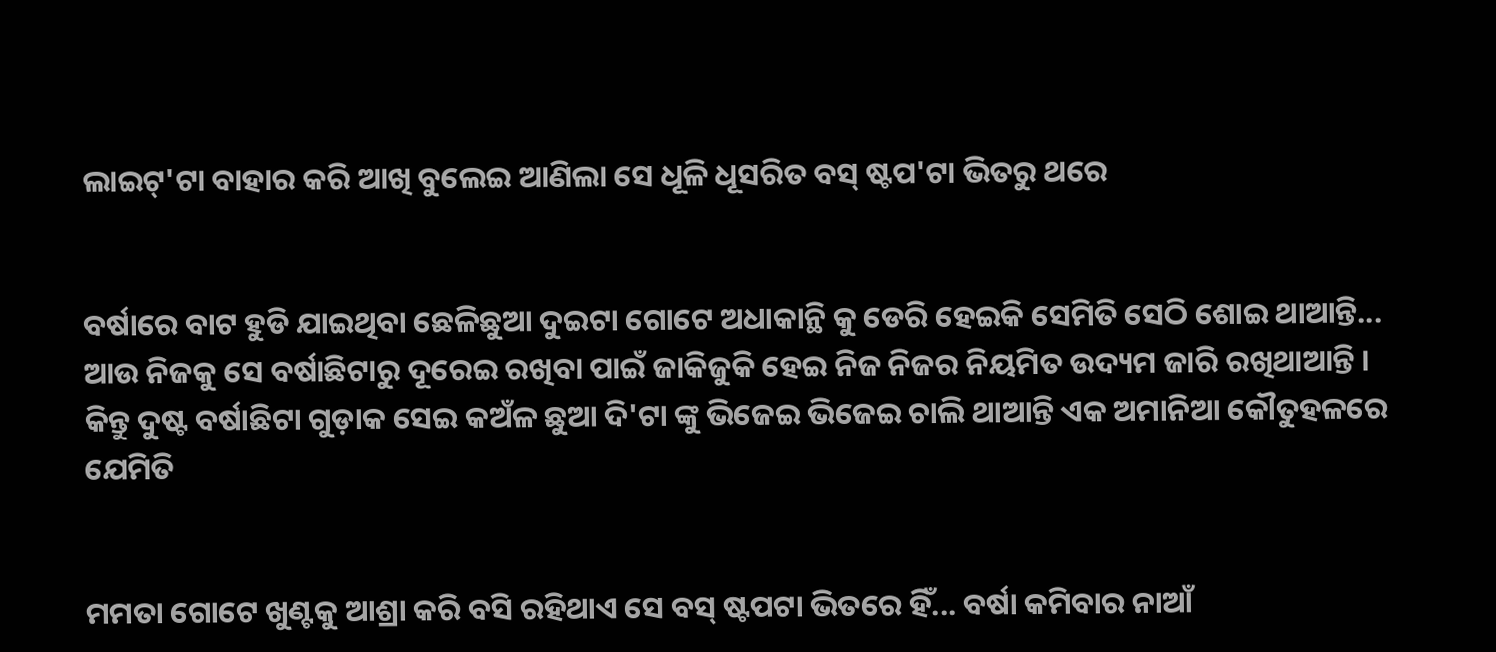ଲାଇଟ୍'ଟା ବାହାର କରି ଆଖି ବୁଲେଇ ଆଣିଲା ସେ ଧୂଳି ଧୂସରିତ ବସ୍ ଷ୍ଟପ'ଟା ଭିତରୁ ଥରେ


ବର୍ଷାରେ ବାଟ ହୁଡି ଯାଇଥିବା ଛେଳିଛୁଆ ଦୁଇଟା ଗୋଟେ ଅଧାକାନ୍ଥି କୁ ଡେରି ହେଇକି ସେମିତି ସେଠି ଶୋଇ ଥାଆନ୍ତି... ଆଉ ନିଜକୁ ସେ ବର୍ଷାଛିଟାରୁ ଦୂରେଇ ରଖିବା ପାଇଁ ଜାକିଜୁକି ହେଇ ନିଜ ନିଜର ନିୟମିତ ଉଦ୍ୟମ ଜାରି ରଖିଥାଆନ୍ତି । କିନ୍ତୁ ଦୁଷ୍ଟ ବର୍ଷାଛିଟା ଗୁଡ଼ାକ ସେଇ କଅଁଳ ଛୁଆ ଦି'ଟା ଙ୍କୁ ଭିଜେଇ ଭିଜେଇ ଚାଲି ଥାଆନ୍ତି ଏକ ଅମାନିଆ କୌତୁହଳରେ ଯେମିତି


ମମତା ଗୋଟେ ଖୁଣ୍ଟକୁ ଆଶ୍ରା କରି ବସି ରହିଥାଏ ସେ ବସ୍ ଷ୍ଟପଟା ଭିତରେ ହିଁ... ବର୍ଷା କମିବାର ନାଆଁ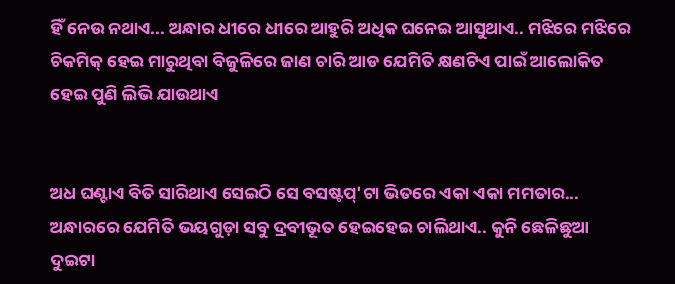ହିଁ ନେଉ ନଥାଏ... ଅନ୍ଧାର ଧୀରେ ଧୀରେ ଆହୁରି ଅଧିକ ଘନେଇ ଆସୁଥାଏ.. ମଝିରେ ମଝିରେ ଚିକମିକ୍ ହେଇ ମାରୁଥିବା ବିଜୁଳିରେ ଜାଣ ଚାରି ଆଡ ଯେମିତି କ୍ଷଣଟିଏ ପାଇଁ ଆଲୋକିତ ହେଇ ପୁଣି ଲିଭି ଯାଉଥାଏ


ଅଧ ଘଣ୍ଟାଏ ବିତି ସାରିଥାଏ ସେଇଠି ସେ ବସଷ୍ଟପ୍'ଟା ଭିତରେ ଏକା ଏକା ମମତାର... ଅନ୍ଧାରରେ ଯେମିତି ଭୟଗୁଡ଼ା ସବୁ ଦ୍ରବୀଭୂତ ହେଇହେଇ ଚାଲିଥାଏ.. କୁନି ଛେଳିଛୁଆ ଦୁଇଟା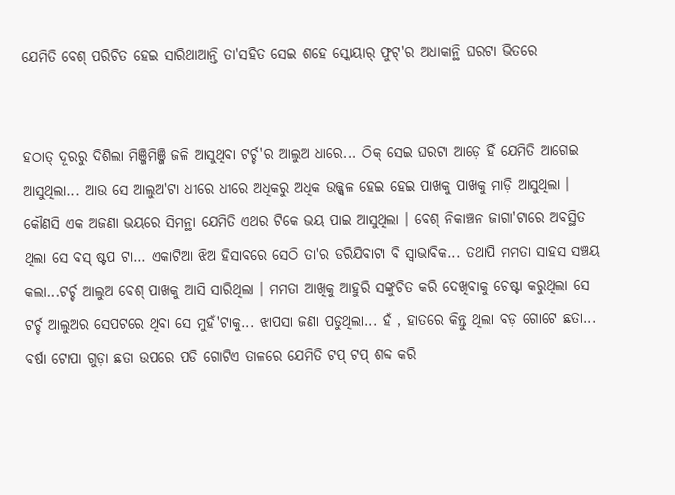ଯେମିତି ବେଶ୍ ପରିଚିତ ହେଇ ସାରିଥାଆନ୍ତି ତା'ସହିତ ସେଇ ଶହେ ସ୍କୋୟାର୍ ଫୁଟ୍'ର ଅଧାକାନ୍ଥି ଘରଟା ଭିତରେ


ହଠାତ୍ ଦୂରରୁ ଦିଶିଲା ମିଞ୍ଜିମିଞ୍ଜି ଜଳି ଆସୁଥିବା ଟର୍ଚ୍ଚ'ର ଆଲୁଅ ଧାରେ... ଠିକ୍ ସେଇ ଘରଟା ଆଡ଼େ ହିଁ ଯେମିତି ଆଗେଇ ଆସୁଥିଲା... ଆଉ ସେ ଆଲୁଅ'ଟା ଧୀରେ ଧୀରେ ଅଧିକରୁ ଅଧିକ ଉଜ୍ଜ୍ୱଳ ହେଇ ହେଇ ପାଖକୁ ପାଖକୁ ମାଡ଼ି ଆସୁଥିଲା । କୌଣସି ଏକ ଅଜଣା ଭୟରେ ସିମନ୍ଥା ଯେମିତି ଏଥର ଟିକେ ଭୟ ପାଇ ଆସୁଥିଲା । ବେଶ୍ ନିକାଞ୍ଚନ ଜାଗା'ଟାରେ ଅବସ୍ଥିତ ଥିଲା ସେ ବସ୍ ଷ୍ଟପ ଟା... ଏକାଟିଆ ଝିଅ ହିସାବରେ ସେଠି ତା'ର ଡରିଯିବାଟା ବି ସ୍ଵାଭାବିକ... ତଥାପି ମମତା ସାହସ ସଞ୍ଚୟ କଲା...ଟର୍ଚ୍ଚ ଆଲୁଅ ବେଶ୍ ପାଖକୁ ଆସି ସାରିଥିଲା । ମମତା ଆଖିକୁ ଆହୁରି ସଙ୍କୁଚିତ କରି ଦେଖିବାକୁ ଚେଷ୍ଟା କରୁଥିଲା ସେ ଟର୍ଚ୍ଚ ଆଲୁଅର ସେପଟରେ ଥିବା ସେ ମୁହଁ'ଟାକୁ... ଝାପସା ଜଣା ପଡୁଥିଲା... ହଁ , ହାତରେ କିନ୍ତୁ ଥିଲା ବଡ଼ ଗୋଟେ ଛତା... ବର୍ଷା ଟୋପା ଗୁଡ଼ା ଛତା ଉପରେ ପଡି ଗୋଟିଏ ତାଳରେ ଯେମିତି ଟପ୍ ଟପ୍ ଶବ୍ଦ କରି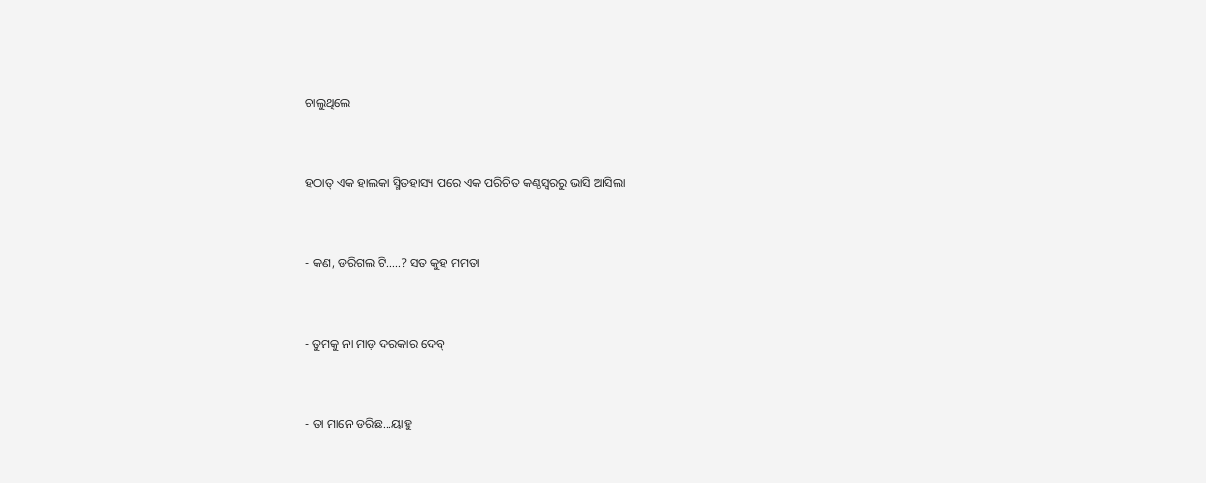ଚାଲୁଥିଲେ


ହଠାତ୍ ଏକ ହାଲକା ସ୍ମିତହାସ୍ୟ ପରେ ଏକ ପରିଚିତ କଣ୍ଠସ୍ୱରରୁ ଭାସି ଆସିଲା


- କଣ, ଡରିଗଲ ଟି.....? ସତ କୁହ ମମତା


- ତୁମକୁ ନା ମାଡ଼ ଦରକାର ଦେବ୍


- ତା ମାନେ ଡରିଛ...ୟାହୁ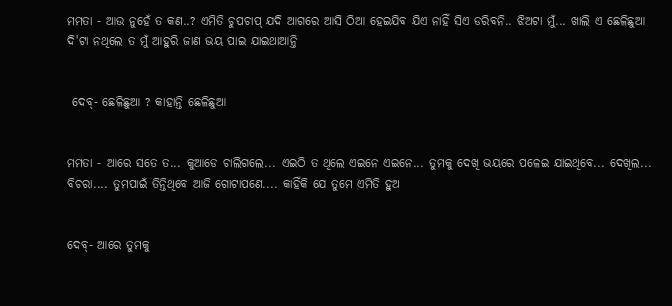ମମତା - ଆଉ ନୁହେଁ ତ କଣ..? ଏମିତି ଚୁପଚାପ୍ ଯଦି ଆଗରେ ଆସି ଠିଆ ହେଇଯିବ ଯିଏ ନାହିଁ ସିଏ ଡରିବନି.. ଝିଅଟା ମୁଁ... ଖାଲି ଏ ଛେଳିଛୁଆ ଦି'ଟା ନଥିଲେ ତ ମୁଁ ଆହୁରି ଜାଣ ଭୟ ପାଇ ଯାଇଥାଆନ୍ତି


 ଦେବ୍- ଛେଳିଛୁଆ ? କାହାନ୍ତି ଛେଳିଛୁଆ


ମମତା - ଆରେ ସତେ ତ... କୁଆଡେ ଚାଲିଗଲେ... ଏଇଠି ତ ଥିଲେ ଏଇନେ ଏଇନେ... ତୁମକୁ ଦେଖି ଭୟରେ ପଳେଇ ଯାଇଥିବେ... ଦେଖିଲ... ବିଚରା.... ତୁମପାଇଁ ତିନ୍ତିଥିବେ ଆଜି ଗୋଟାପଣେ.... କାହିଁକି ଯେ ତୁମେ ଏମିତି ହୁଅ


ଦେବ୍- ଆରେ ତୁମକୁ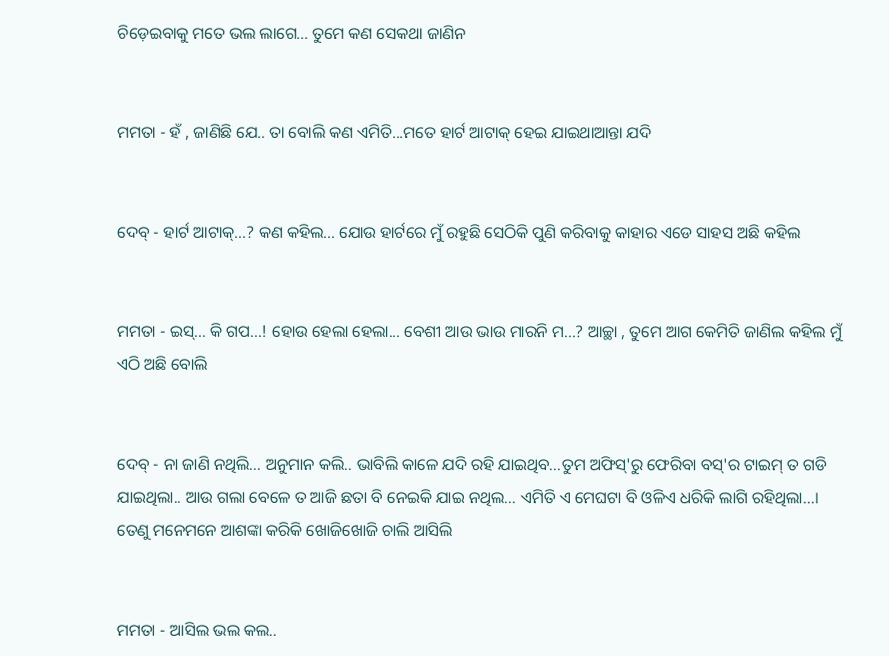ଚିଡ଼େଇବାକୁ ମତେ ଭଲ ଲାଗେ... ତୁମେ କଣ ସେକଥା ଜାଣିନ


ମମତା - ହଁ , ଜାଣିଛି ଯେ.. ତା ବୋଲି କଣ ଏମିତି...ମତେ ହାର୍ଟ ଆଟାକ୍ ହେଇ ଯାଇଥାଆନ୍ତା ଯଦି


ଦେବ୍ - ହାର୍ଟ ଆଟାକ୍...? କଣ କହିଲ... ଯୋଉ ହାର୍ଟରେ ମୁଁ ରହୁଛି ସେଠିକି ପୁଣି କରିବାକୁ କାହାର ଏଡେ ସାହସ ଅଛି କହିଲ


ମମତା - ଇସ୍... କି ଗପ...! ହୋଉ ହେଲା ହେଲା... ବେଶୀ ଆଉ ଭାଉ ମାରନି ମ...? ଆଚ୍ଛା , ତୁମେ ଆଗ କେମିତି ଜାଣିଲ କହିଲ ମୁଁ ଏଠି ଅଛି ବୋଲି


ଦେବ୍ - ନା ଜାଣି ନଥିଲି... ଅନୁମାନ କଲି.. ଭାବିଲି କାଳେ ଯଦି ରହି ଯାଇଥିବ...ତୁମ ଅଫିସ୍'ରୁ ଫେରିବା ବସ୍'ର ଟାଇମ୍ ତ ଗଡି ଯାଇଥିଲା.. ଆଉ ଗଲା ବେଳେ ତ ଆଜି ଛତା ବି ନେଇକି ଯାଇ ନଥିଲ... ଏମିତି ଏ ମେଘଟା ବି ଓଳିଏ ଧରିକି ଲାଗି ରହିଥିଲା...। ତେଣୁ ମନେମନେ ଆଶଙ୍କା କରିକି ଖୋଜିଖୋଜି ଚାଲି ଆସିଲି


ମମତା - ଆସିଲ ଭଲ କଲ..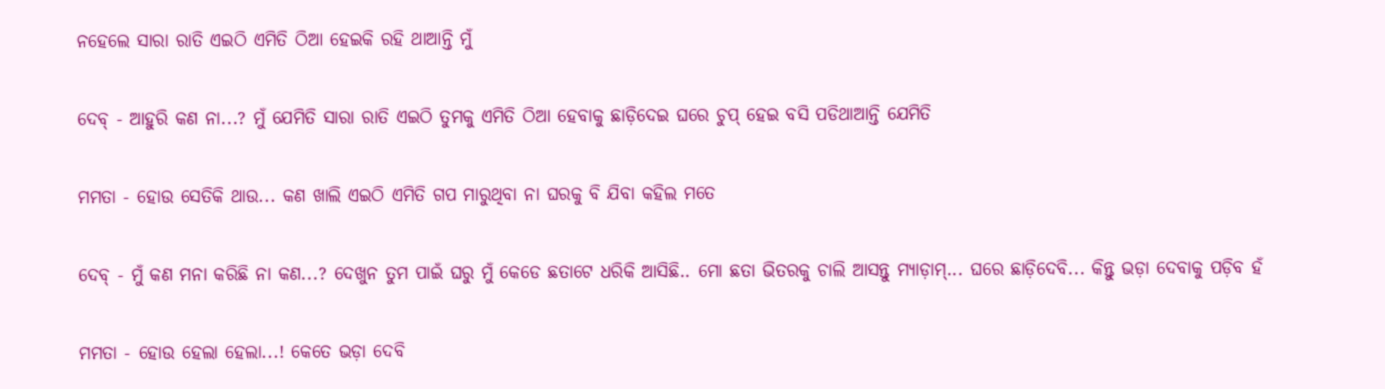ନହେଲେ ସାରା ରାତି ଏଇଠି ଏମିତି ଠିଆ ହେଇକି ରହି ଥାଆନ୍ତି ମୁଁ


ଦେବ୍ - ଆହୁରି କଣ ନା...? ମୁଁ ଯେମିତି ସାରା ରାତି ଏଇଠି ତୁମକୁ ଏମିତି ଠିଆ ହେବାକୁ ଛାଡ଼ିଦେଇ ଘରେ ଚୁପ୍ ହେଇ ବସି ପଡିଥାଆନ୍ତି ଯେମିତି


ମମତା - ହୋଉ ସେତିକି ଥାଉ... କଣ ଖାଲି ଏଇଠି ଏମିତି ଗପ ମାରୁଥିବା ନା ଘରକୁ ବି ଯିବା କହିଲ ମତେ


ଦେବ୍ - ମୁଁ କଣ ମନା କରିଛି ନା କଣ...? ଦେଖୁନ ତୁମ ପାଇଁ ଘରୁ ମୁଁ କେଡେ ଛତାଟେ ଧରିକି ଆସିଛି.. ମୋ ଛତା ଭିତରକୁ ଚାଲି ଆସନ୍ତୁ ମ୍ୟାଡ଼ାମ୍... ଘରେ ଛାଡ଼ିଦେବି... କିନ୍ତୁ ଭଡ଼ା ଦେବାକୁ ପଡ଼ିବ ହଁ


ମମତା - ହୋଉ ହେଲା ହେଲା...! କେତେ ଭଡ଼ା ଦେବି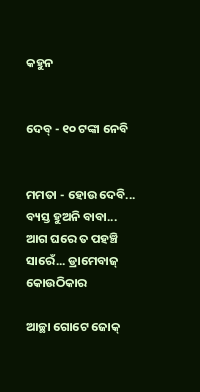କହୁନ


ଦେବ୍ - ୧୦ ଟଙ୍କା ନେବି


ମମତା - ହୋଉ ଦେବି... ବ୍ୟସ୍ତ ହୁଅନି ବାବା... ଆଗ ଘରେ ତ ପହଞ୍ଚି ସାରେଁ... ଡ୍ରାମେବାଜ୍ କୋଉଠିକାର

ଆଚ୍ଛା ଗୋଟେ ଜୋକ୍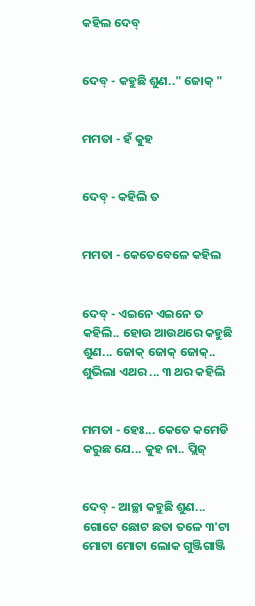କହିଲ ଦେବ୍


ଦେବ୍ - କହୁଛି ଶୁଣ.." ଜୋକ୍ "


ମମତା - ହଁ କୁହ


ଦେବ୍ - କହିଲି ତ


ମମତା - କେତେବେଳେ କହିଲ


ଦେବ୍ - ଏଇନେ ଏଇନେ ତ କହିଲି.. ହୋଉ ଆଉଥରେ କହୁଛି ଶୁଣ... ଜୋକ୍ ଜୋକ୍ ଜୋକ୍.. ଶୁଭିଲା ଏଥର ... ୩ ଥର କହିଲି


ମମତା - ହେଃ... କେତେ କମେଡି କରୁଛ ଯେ... କୁହ ନା.. ପ୍ଲିଜ୍


ଦେବ୍ - ଆଚ୍ଛା କହୁଛି ଶୁଣ... ଗୋଟେ ଛୋଟ ଛତା ତଳେ ୩'ଟା ମୋଟା ମୋଟା ଲୋକ ଗୁଞ୍ଜିଗାଞ୍ଜି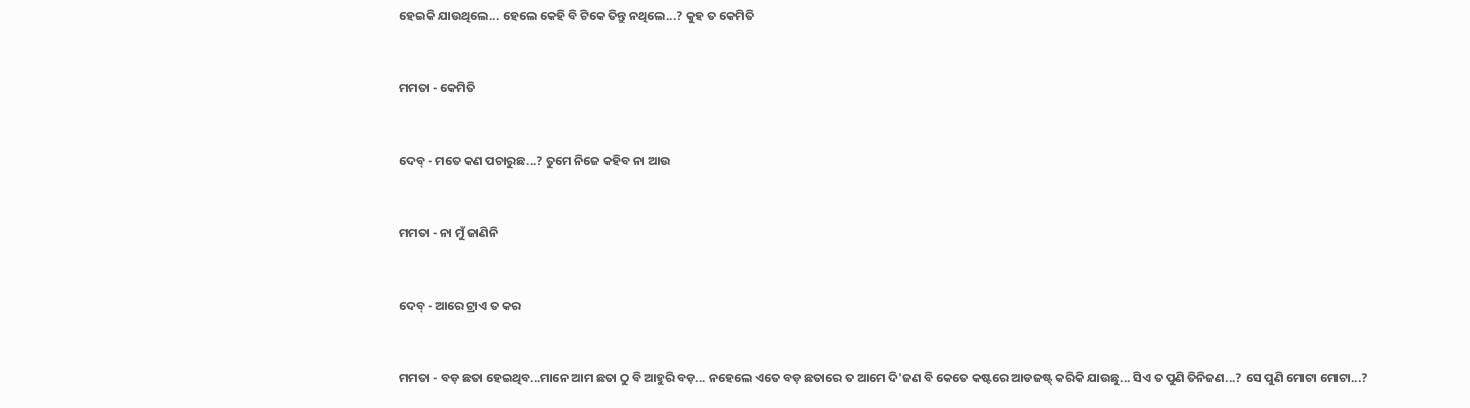ହେଇକି ଯାଉଥିଲେ... ହେଲେ କେହି ବି ଟିକେ ତିନ୍ତୁ ନଥିଲେ...? କୁହ ତ କେମିତି


ମମତା - କେମିତି


ଦେବ୍ - ମତେ କଣ ପଚାରୁଛ...? ତୁମେ ନିଜେ କହିବ ନା ଆଉ


ମମତା - ନା ମୁଁ ଜାଣିନି


ଦେବ୍ - ଆରେ ଟ୍ରାଏ ତ କର


ମମତା - ବଡ଼ ଛତା ହେଇଥିବ...ମାନେ ଆମ ଛତା ଠୁ ବି ଆହୁରି ବଡ଼... ନହେଲେ ଏତେ ବଡ଼ ଛତାରେ ତ ଆମେ ଦି'ଜଣ ବି କେତେ କଷ୍ଟରେ ଆଡଜଷ୍ଟ୍ କରିକି ଯାଉଛୁ... ସିଏ ତ ପୁଣି ତିନିଜଣ...? ସେ ପୁଣି ମୋଟା ମୋଟା...?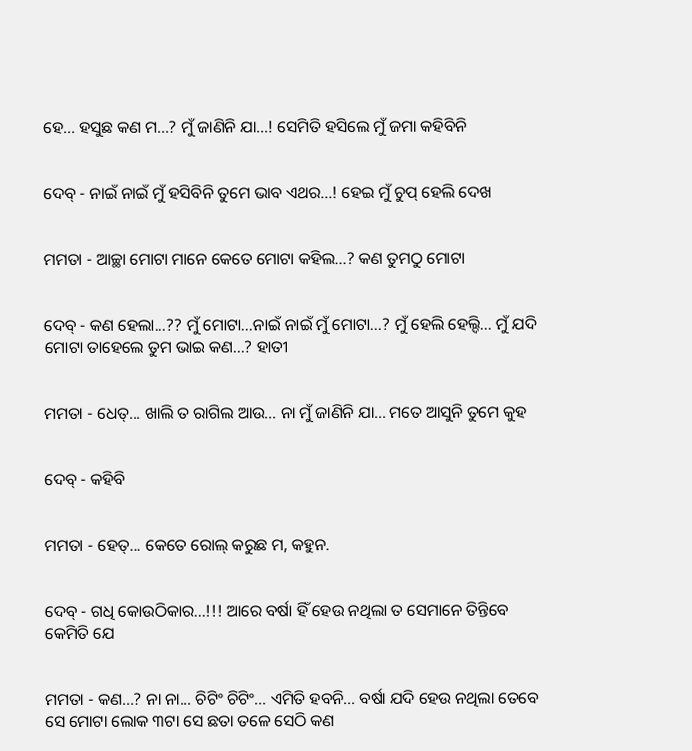ହେ... ହସୁଛ କଣ ମ...? ମୁଁ ଜାଣିନି ଯା...! ସେମିତି ହସିଲେ ମୁଁ ଜମା କହିବିନି


ଦେବ୍ - ନାଇଁ ନାଇଁ ମୁଁ ହସିବିନି ତୁମେ ଭାବ ଏଥର...! ହେଇ ମୁଁ ଚୁପ୍ ହେଲି ଦେଖ


ମମତା - ଆଚ୍ଛା ମୋଟା ମାନେ କେତେ ମୋଟା କହିଲ...? କଣ ତୁମଠୁ ମୋଟା


ଦେବ୍ - କଣ ହେଲା...?? ମୁଁ ମୋଟା...ନାଇଁ ନାଇଁ ମୁଁ ମୋଟା...? ମୁଁ ହେଲି ହେଲ୍ଦି... ମୁଁ ଯଦି ମୋଟା ତାହେଲେ ତୁମ ଭାଇ କଣ...? ହାତୀ


ମମତା - ଧେତ୍... ଖାଲି ତ ରାଗିଲ ଆଉ... ନା ମୁଁ ଜାଣିନି ଯା... ମତେ ଆସୁନି ତୁମେ କୁହ


ଦେବ୍ - କହିବି


ମମତା - ହେତ୍... କେତେ ରୋଲ୍ କରୁଛ ମ, କହୁନ.


ଦେବ୍ - ଗଧି କୋଉଠିକାର...!!! ଆରେ ବର୍ଷା ହିଁ ହେଉ ନଥିଲା ତ ସେମାନେ ତିନ୍ତିବେ କେମିତି ଯେ


ମମତା - କଣ...? ନା ନା... ଚିଟିଂ ଚିଟିଂ... ଏମିତି ହବନି... ବର୍ଷା ଯଦି ହେଉ ନଥିଲା ତେବେ ସେ ମୋଟା ଲୋକ ୩ଟା ସେ ଛତା ତଳେ ସେଠି କଣ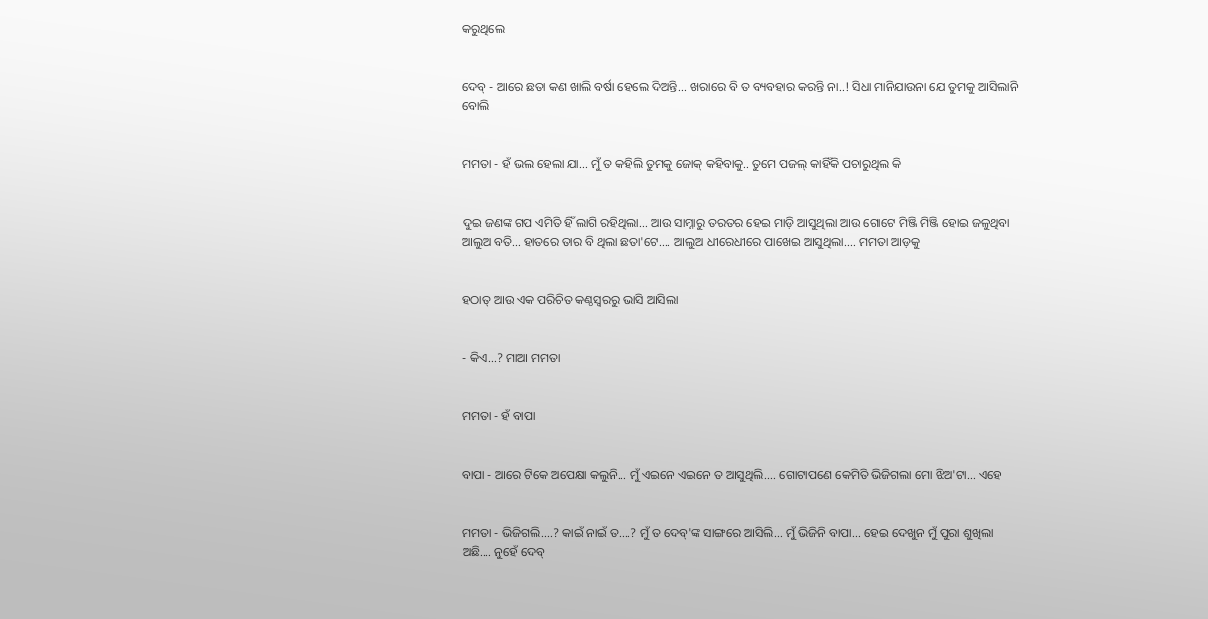କରୁଥିଲେ


ଦେବ୍ - ଆରେ ଛତା କଣ ଖାଲି ବର୍ଷା ହେଲେ ଦିଅନ୍ତି... ଖରାରେ ବି ତ ବ୍ୟବହାର କରନ୍ତି ନା..! ସିଧା ମାନିଯାଉନା ଯେ ତୁମକୁ ଆସିଲାନି ବୋଲି


ମମତା - ହଁ ଭଲ ହେଲା ଯା... ମୁଁ ତ କହିଲି ତୁମକୁ ଜୋକ୍ କହିବାକୁ.. ତୁମେ ପଜଲ୍ କାହିଁକି ପଚାରୁଥିଲ କି


ଦୁଇ ଜଣଙ୍କ ଗପ ଏମିତି ହିଁ ଲାଗି ରହିଥିଲା... ଆଉ ସାମ୍ନାରୁ ତରତର ହେଇ ମାଡ଼ି ଆସୁଥିଲା ଆଉ ଗୋଟେ ମିଞ୍ଜି ମିଞ୍ଜି ହୋଇ ଜଳୁଥିବା ଆଲୁଅ ବତି... ହାତରେ ତାର ବି ଥିଲା ଛତା'ଟେ.... ଆଲୁଅ ଧୀରେଧୀରେ ପାଖେଇ ଆସୁଥିଲା.... ମମତା ଆଡ଼କୁ


ହଠାତ୍ ଆଉ ଏକ ପରିଚିତ କଣ୍ଠସ୍ଵରରୁ ଭାସି ଆସିଲା


- କିଏ...? ମାଆ ମମତା


ମମତା - ହଁ ବାପା


ବାପା - ଆରେ ଟିକେ ଅପେକ୍ଷା କଲୁନି... ମୁଁ ଏଇନେ ଏଇନେ ତ ଆସୁଥିଲି.... ଗୋଟାପଣେ କେମିତି ଭିଜିଗଲା ମୋ ଝିଅ'ଟା... ଏହେ


ମମତା - ଭିଜିଗଲି....? କାଇଁ ନାଇଁ ତ....? ମୁଁ ତ ଦେବ୍'ଙ୍କ ସାଙ୍ଗରେ ଆସିଲି... ମୁଁ ଭିଜିନି ବାପା... ହେଇ ଦେଖୁନ ମୁଁ ପୁରା ଶୁଖିଲା ଅଛି.... ନୁହେଁ ଦେବ୍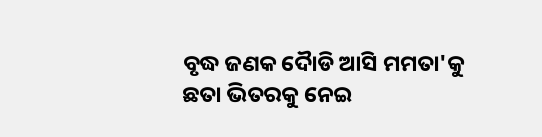ବୃଦ୍ଧ ଜଣକ ଦୋୖଡି ଆସି ମମତା'କୁ ଛତା ଭିତରକୁ ନେଇ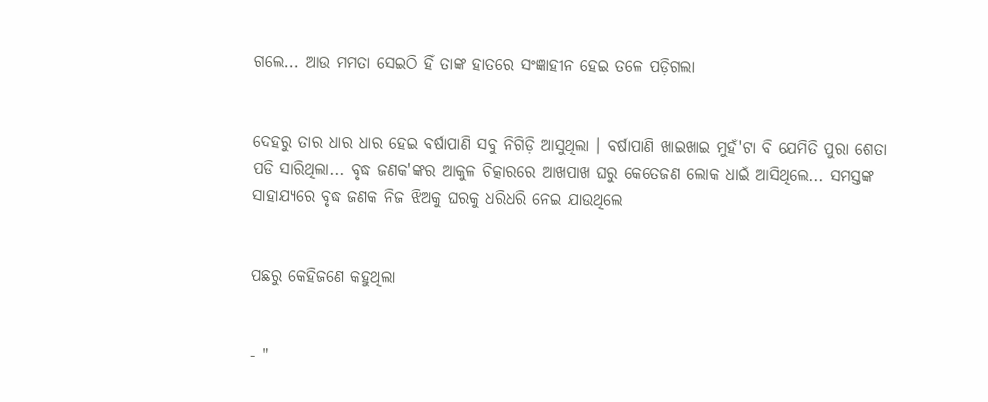ଗଲେ... ଆଉ ମମତା ସେଇଠି ହିଁ ତାଙ୍କ ହାତରେ ସଂଜ୍ଞାହୀନ ହେଇ ତଳେ ପଡ଼ିଗଲା


ଦେହରୁ ତାର ଧାର ଧାର ହେଇ ବର୍ଷାପାଣି ସବୁ ନିଗିଡ଼ି ଆସୁଥିଲା । ବର୍ଷାପାଣି ଖାଇଖାଇ ମୁହଁ'ଟା ବି ଯେମିତି ପୁରା ଶେତା ପଡି ସାରିଥିଲା... ବୃଦ୍ଧ ଜଣକ'ଙ୍କର ଆକୁଳ ଚିତ୍କାରରେ ଆଖପାଖ ଘରୁ କେତେଜଣ ଲୋକ ଧାଇଁ ଆସିଥିଲେ... ସମସ୍ତଙ୍କ ସାହାଯ୍ୟରେ ବୃଦ୍ଧ ଜଣକ ନିଜ ଝିଅକୁ ଘରକୁ ଧରିଧରି ନେଇ ଯାଉଥିଲେ


ପଛରୁ କେହିଜଣେ କହୁଥିଲା


- "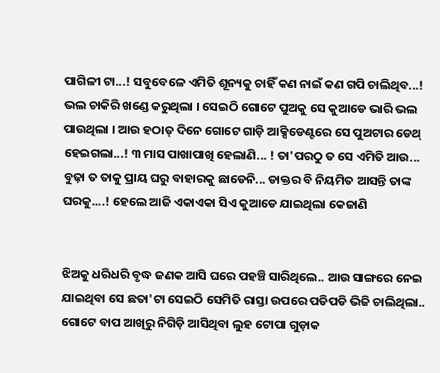ପାଗିଳୀ ଟା...! ସବୁବେଳେ ଏମିତି ଶୂନ୍ୟକୁ ଚାହିଁ କଣ ନାଇଁ କଣ ଗପି ଚାଲିଥିବ...! ଭଲ ଚାକିରି ଖଣ୍ଡେ କରୁଥିଲା । ସେଇଠି ଗୋଟେ ପୁଅକୁ ସେ କୁଆଡେ ଭାରି ଭଲ ପାଉଥିଲା । ଆଉ ହଠାତ୍ ଦିନେ ଗୋଟେ ଗାଡ଼ି ଆକ୍ସିଡେଣ୍ଟରେ ସେ ପୁଅଟାର ଡେଥ୍ ହେଇଗଲା...! ୩ ମାସ ପାଖାପାଖି ହେଲାଣି... ! ତା'ପରଠୁ ତ ସେ ଏମିତି ଆଉ... ବୁଢ଼ା ତ ତାକୁ ପ୍ରାୟ ଘରୁ ବାହାରକୁ ଛାଡେନି... ଡାକ୍ତର ବି ନିୟମିତ ଆସନ୍ତି ତାଙ୍କ ଘରକୁ....! ହେଲେ ଆଜି ଏକାଏକା ସିଏ କୁଆଡେ ଯାଇଥିଲା କେଜାଣି


ଝିଅକୁ ଧରିଧରି ବୃଦ୍ଧ ଜଣକ ଆସି ଘରେ ପହଞ୍ଚି ସାରିଥିଲେ.. ଆଉ ସାଙ୍ଗରେ ନେଇ ଯାଇଥିବା ସେ ଛତା'ଟା ସେଇଠି ସେମିତି ରାସ୍ତା ଉପରେ ପଡିପଡି ଭିଜି ଚାଲିଥିଲା.. ଗୋଟେ ବାପ ଆଖିରୁ ନିଗିଡ଼ି ଆସିଥିବା ଲୁହ ଟୋପା ଗୁଡ଼ାକ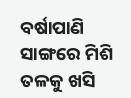ବର୍ଷାପାଣି ସାଙ୍ଗରେ ମିଶି ତଳକୁ ଖସି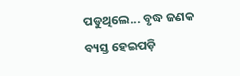ପଡୁଥିଲେ... ବୃଦ୍ଧ ଜଣକ ବ୍ୟସ୍ତ ହେଇପଡ଼ି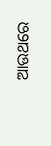ଆଉଥରେ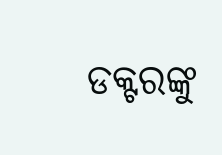ଡକ୍ଟରଙ୍କୁ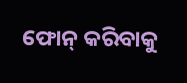ଫୋନ୍ କରିବାକୁ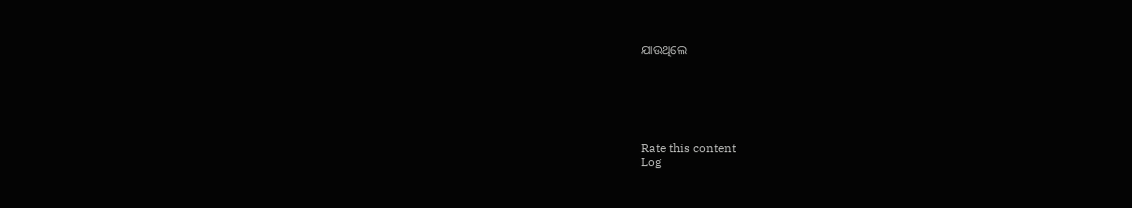ଯାଉଥିଲେ






Rate this content
Log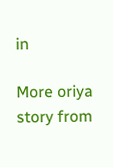in

More oriya story from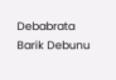Debabrata Barik Debunu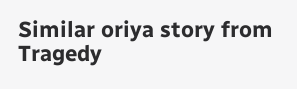Similar oriya story from Tragedy